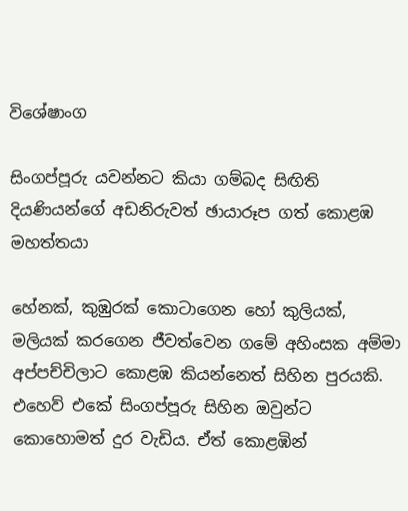විශේෂාංග

සිංගප්පූරු යවන්නට කියා ගම්බද සිඟිති දියණියන්ගේ අඩනිරුවත් ඡායාරූප ගත් කොළඹ මහත්තයා

හේනක්, කුඹුරක් කොටාගෙන හෝ කුලියක්, මලියක් කරගෙන ජීවත්වෙන ගමේ අහිංසක අම්මා අප්පච්චිලාට කොළඹ කියන්නෙත් සිහින පුරයකි. එහෙව් එකේ සිංගප්පූරු සිහින ඔවුන්ට කොහොමත් දුර වැඩිය. ඒත් කොළඹින්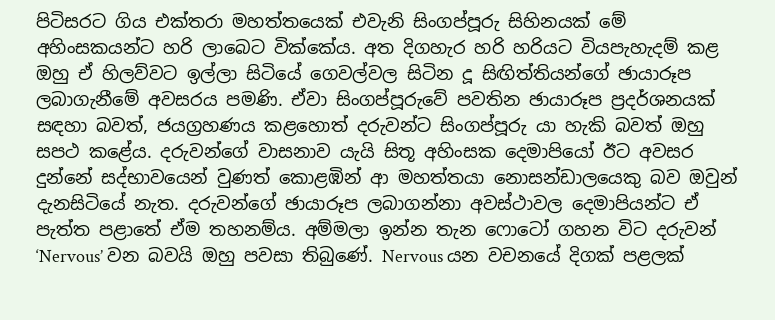පිටිසරට ගිය එක්තරා මහත්තයෙක් එවැනි සිංගප්පූරු සිහිනයක් මේ අහිංසකයන්ට හරි ලාබෙට වික්කේය. අත දිගහැර හරි හරියට වියපැහැදම් කළ ඔහු ඒ හිලව්වට ඉල්ලා සිටියේ ගෙවල්වල සිටින දූ සිඟිත්තියන්ගේ ඡායාරූප ලබාගැනීමේ අවසරය පමණි. ඒවා සිංගප්පූරුවේ පවතින ඡායාරූප ප්‍රදර්ශනයක් සඳහා බවත්, ජයග්‍රහණය කළහොත් දරුවන්ට සිංගප්පූරු යා හැකි බවත් ඔහු සපථ කළේය. දරුවන්ගේ වාසනාව යැයි සිතූ අහිංසක දෙමාපියෝ ඊට අවසර දුන්නේ සද්භාවයෙන් වුණත් කොළඹින් ආ මහත්තයා නොසන්ඩාලයෙකු බව ඔවුන් දැනසිටියේ නැත. දරුවන්ගේ ඡායාරූප ලබාගන්නා අවස්ථාවල දෙමාපියන්ට ඒ පැත්ත පළාතේ ඒම තහනම්ය. අම්මලා ඉන්න තැන ෆොටෝ ගහන විට දරුවන් ‘Nervous’ වන බවයි ඔහු පවසා තිබුණේ. Nervous යන වචනයේ දිගක් පළලක්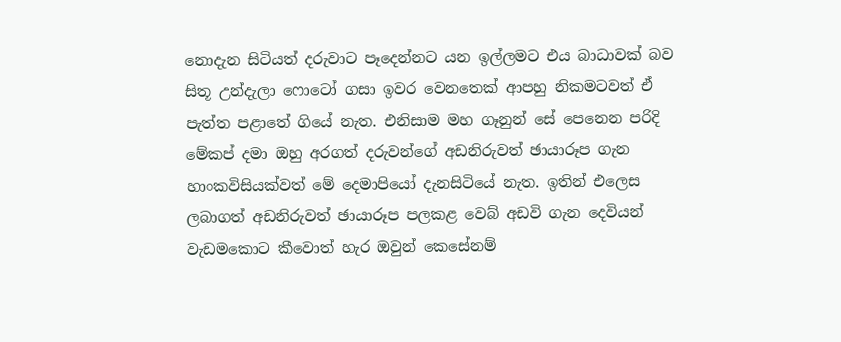නොදැන සිටියත් දරුවාට පෑදෙන්නට යන ඉල්ලමට එය බාධාවක් බව සිතූ උන්දැලා ෆොටෝ ගසා ඉවර වෙනතෙක් ආපහු නිකමටවත් ඒ පැත්ත පළාතේ ගියේ නැත. එනිසාම මහ ගෑනුන් සේ පෙනෙන පරිදි මේකප් දමා ඔහු අරගත් දරුවන්ගේ අඩනිරුවත් ඡායාරූප ගැන හාංකවිසියක්වත් මේ දෙමාපියෝ දැනසිටියේ නැත. ඉතින් එලෙස ලබාගත් අඩනිරුවත් ඡායාරූප පලකළ වෙබ් අඩවි ගැන දෙවියන් වැඩමකොට කීවොත් හැර ඔවුන් කෙසේනම්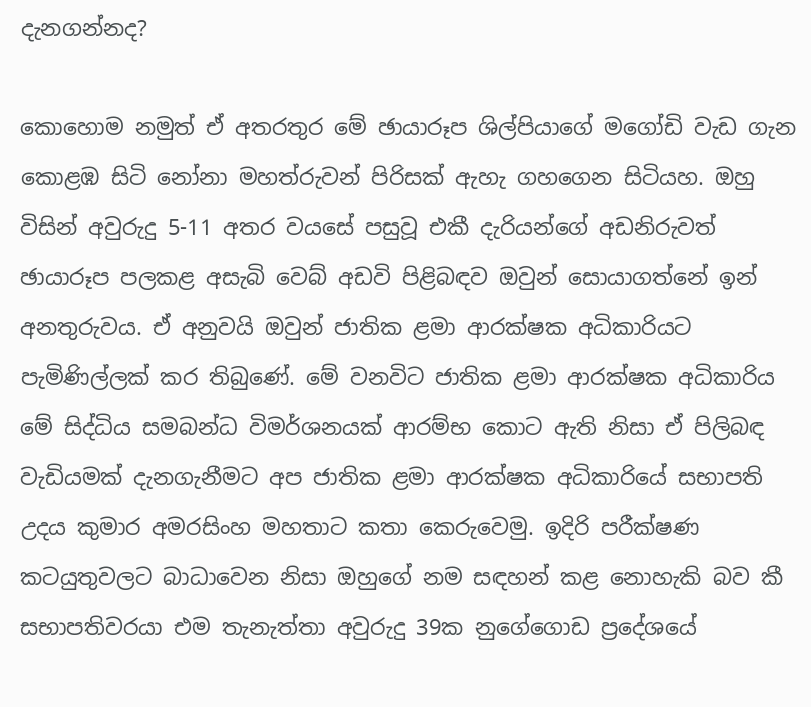දැනගන්නද?

කොහොම නමුත් ඒ අතරතුර මේ ඡායාරූප ශිල්පියාගේ මගෝඩි වැඩ ගැන කොළඹ සිටි නෝනා මහත්රුවන් පිරිසක් ඇහැ ගහගෙන සිටියහ. ඔහු විසින් අවුරුදු 5-11 අතර වයසේ පසුවූ එකී දැරියන්ගේ අඩනිරුවත් ඡායාරූප පලකළ අසැබි වෙබ් අඩවි පිළිබඳව ඔවුන් සොයාගත්නේ ඉන් අනතුරුවය. ඒ අනුවයි ඔවුන් ජාතික ළමා ආරක්ෂක අධිකාරියට පැමිණිල්ලක් කර තිබුණේ. මේ වනවිට ජාතික ළමා ආරක්ෂක අධිකාරිය මේ සිද්ධිය සමබන්ධ විමර්ශනයක් ආරම්භ කොට ඇති නිසා ඒ පිලිබඳ වැඩියමක් දැනගැනීමට අප ජාතික ළමා ආරක්ෂක අධිකාරියේ සභාපති උදය කුමාර අමරසිංහ මහතාට කතා කෙරුවෙමු. ඉදිරි පරීක්ෂණ කටයුතුවලට බාධාවෙන නිසා ඔහුගේ නම සඳහන් කළ නොහැකි බව කී සභාපතිවරයා එම තැනැත්තා අවුරුදු 39ක නුගේගොඩ ප්‍රදේශයේ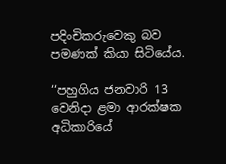පදිංචිකරුවෙකු බව පමණක් කියා සිටියේය.

‘‘පහුගිය ජනවාරි 13 වෙනිදා ළමා ආරක්ෂක අධිකාරියේ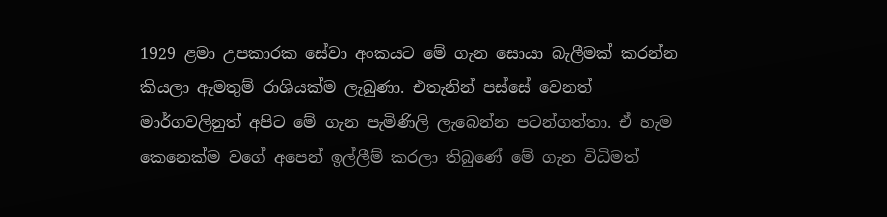1929 ළමා උපකාරක සේවා අංකයට මේ ගැන සොයා බැලීමක් කරන්න කියලා ඇමතුම් රාශියක්ම ලැබුණා. එතැනින් පස්සේ වෙනත් මාර්ගවලිනුත් අපිට මේ ගැන පැමිණිලි ලැබෙන්න පටන්ගත්තා. ඒ හැම කෙනෙක්ම වගේ අපෙන් ඉල්ලීම් කරලා තිබුණේ මේ ගැන විධිමත්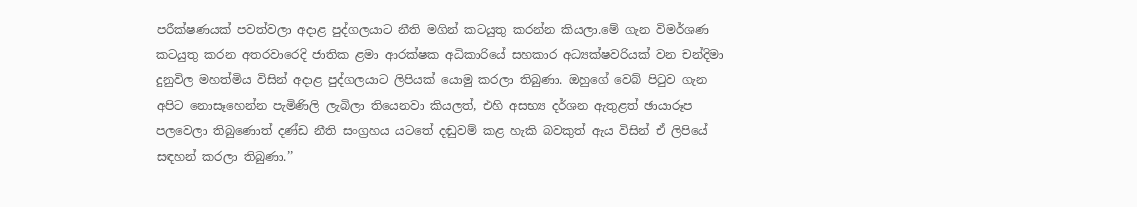පරීක්ෂණයක් පවත්වලා අදාළ පුද්ගලයාට නීති මගින් කටයුතු කරන්න කියලා.මේ ගැන විමර්ශණ කටයුතු කරන අතරවාරෙදි ජාතික ළමා ආරක්ෂක අධිකාරියේ සහකාර අධ්‍යක්ෂවරියක් වන චන්දිමා දුනුවිල මහත්මිය විසින් අදාළ පුද්ගලයාට ලිපියක් යොමු කරලා තිබුණා. ඔහුගේ වෙබ් පිටුව ගැන අපිට නොසෑහෙන්න පැමිණිලි ලැබිලා තියෙනවා කියලත්, එහි අසභ්‍ය දර්ශන ඇතුළත් ඡායාරූප පලවෙලා තිබුණොත් දණ්ඩ නීති සංග්‍රහය යටතේ දඬුවම් කළ හැකි බවකුත් ඇය විසින් ඒ ලිපියේ සඳහන් කරලා තිබුණා.’’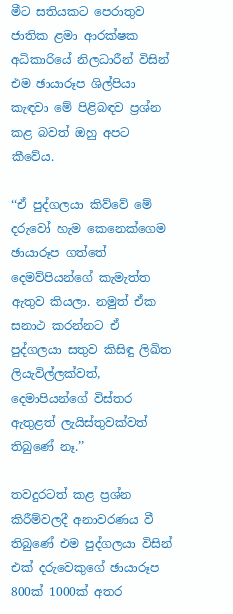මීට සතියකට පෙරාතුව ජාතික ළමා ආරක්ෂක අධිකාරියේ නිලධාරීන් විසින් එම ඡායාරූප ශිල්පියා කැඳවා මේ පිළිබඳව ප්‍රශ්න කළ බවත් ඔහු අපට කීවේය.

‘‘ඒ පුද්ගලයා කිව්වේ මේ දරුවෝ හැම කෙනෙක්ගෙම ඡායාරූප ගත්තේ දෙමව්පියන්ගේ කැමැත්ත ඇතුව කියලා. නමුත් ඒක සනාථ කරන්නට ඒ පුද්ගලයා සතුව කිසිඳු ලිඛිත ලියැවිල්ලක්වත්, දෙමාපියන්ගේ විස්තර ඇතුළත් ලැයිස්තුවක්වත් තිබු‍ණේ නෑ.’’

තවදුරටත් කළ ප්‍රශ්න කිරීම්වලදී අනාවරණය වී තිබුණේ එම පුද්ගලයා විසින් එක් දරුවෙකුගේ ඡායාරූප 800ක් 1000ක් අතර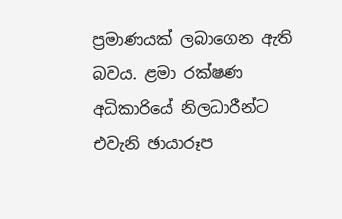ප්‍රමාණයක් ලබාගෙන ඇති බවය. ළමා රක්ෂණ අධිකාරියේ නිලධාරීන්ට එවැනි ඡායාරූප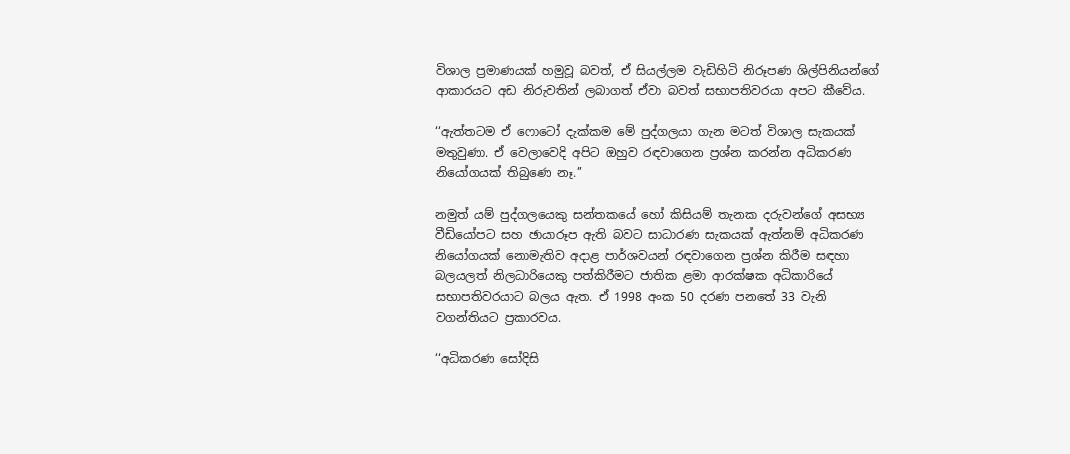විශාල ප්‍රමාණයක් හමුවූ බවත්, ඒ සියල්ලම වැඩිහිටි නිරූපණ ශිල්පිනියන්ගේ ආකාරයට අඩ නිරුවතින් ලබාගත් ඒවා බවත් සභාපතිවරයා අපට කීවේය.

‘‘ඇත්තටම ඒ ෆොටෝ දැක්කම මේ පුද්ගලයා ගැන මටත් විශාල සැකයක් මතුවුණා. ඒ වෙලාවෙදි අපිට ඔහුව රඳවාගෙන ප්‍රශ්න කරන්න අධිකරණ නියෝගයක් තිබුණෙ නෑ.’’

නමුත් යම් පුද්ගලයෙකු සන්තකයේ හෝ කිසියම් තැනක දරුවන්ගේ අසභ්‍ය වීඩියෝපට සහ ඡායාරූප ඇති බවට සාධාරණ සැකයක් ඇත්නම් අධිකරණ නියෝගයක් නොමැතිව අදාළ පාර්ශවයන් රඳවාගෙන ප්‍රශ්න කිරීම සඳහා බලයලත් නිලධාරියෙකු පත්කිරීමට ජාතික ළමා ආරක්ෂක අධිකාරියේ සභාපතිවරයාට බලය ඇත. ඒ 1998 අංක 50 දරණ පනතේ 33 වැනි වගන්තියට ප්‍රකාරවය.

‘‘අධිකරණ සෝදිසි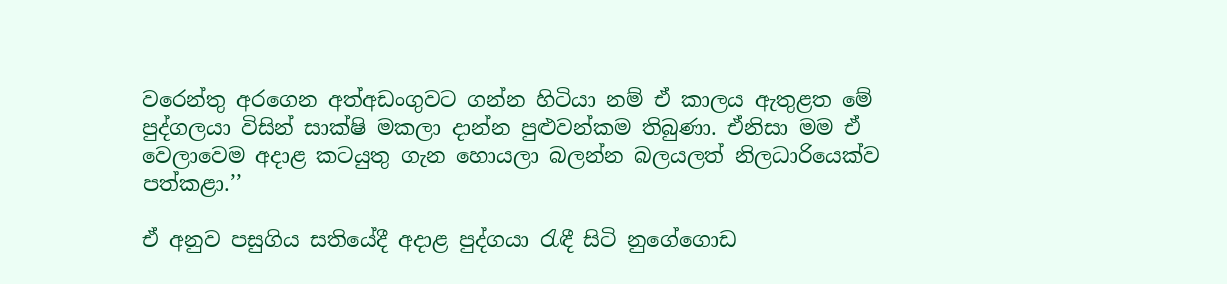වරෙන්තු අරගෙන අත්අඩංගුවට ගන්න හිටියා නම් ඒ කාලය ඇතුළත මේ පුද්ගලයා විසින් සාක්ෂි මකලා දාන්න පුළුවන්කම තිබුණා. ඒනිසා මම ඒ වෙලාවෙම අදාළ කටයුතු ගැන හොයලා බලන්න බලයලත් නිලධාරියෙක්ව පත්කළා.’’

ඒ අනුව පසුගිය සතියේදී අදාළ පුද්ගයා රැඳී සිටි නුගේගොඩ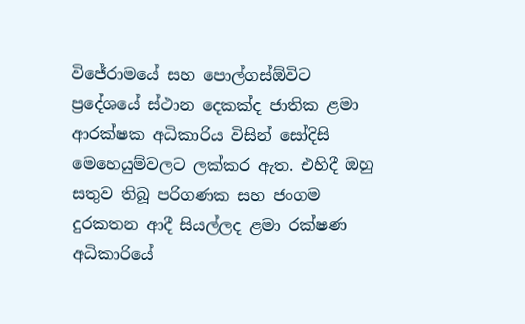විජේරාමයේ සහ පොල්ගස්ඕවිට ප්‍රදේශයේ ස්ථාන දෙකක්ද ජාතික ළමා ආරක්ෂක අධිකාරිය විසින් සෝදිසි මෙහෙයුම්වලට ලක්කර ඇත. එහිදී ඔහු සතුව තිබූ පරිගණක සහ ජංගම දුරකතන ආදී සියල්ලද ළමා රක්ෂණ අධිකාරියේ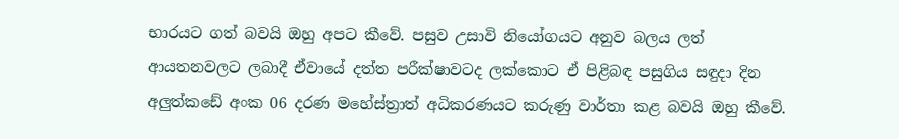භාරයට ගත් බවයි ඔහු අපට කීවේ. පසුව උසාවි නියෝගයට අනුව බලය ලත් ආයතනවලට ලබාදී ඒවායේ දත්ත පරීක්ෂාවටද ලක්කොට ඒ පිළිබඳ පසුගිය සඳුදා දින අලුත්කඩේ අංක 06 දරණ මහේස්ත්‍රාත් අධිකරණයට කරුණු වාර්තා කළ බවයි ඔහු කීවේ.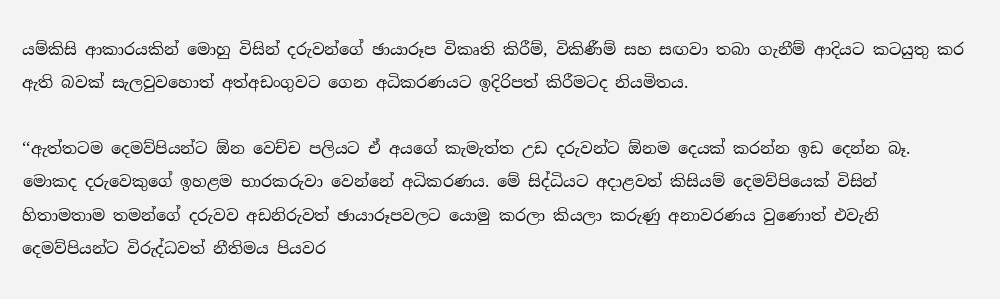යම්කිසි ආකාරයකින් මොහු විසින් දරුවන්ගේ ඡායාරූප විකෘති කිරීම්, විකිණීම් සහ සඟවා තබා ගැනීම් ආදියට කටයුතු කර ඇති බවක් සැලවුවහොත් අත්අඩංගුවට ගෙන අධිකරණයට ඉදිරිපත් කිරීමටද නියමිතය.

‘‘ඇත්තටම දෙමව්පියන්ට ඕන වෙච්ච පලියට ඒ අයගේ කැමැත්ත උඩ දරුවන්ට ඕනම දෙයක් කරන්න ඉඩ දෙන්න බෑ. මොකද දරුවෙකුගේ ඉහළම භාරකරුවා වෙන්නේ අධිකරණය. මේ සිද්ධියට අදාළවත් කිසියම් දෙමව්පියෙක් විසින් හිතාමතාම තමන්ගේ දරුවව අඩනිරුවත් ඡායාරූපවලට යොමු කරලා කියලා කරුණු අනාවරණය වුණොත් එවැනි දෙමව්පියන්ට විරුද්ධවත් නීතිමය පියවර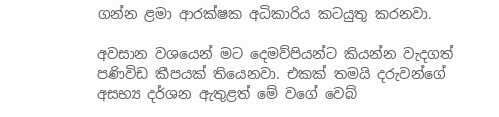ගන්න ළමා ආරක්ෂක අධිකාරිය කටයුතු කරනවා.

අවසාන වශයෙන් මට දෙමව්පියන්ට කියන්න වැදගත් පණිවිඩ කීපයක් තියෙනවා. එකක් තමයි දරුවන්ගේ අසභ්‍ය දර්ශන ඇතුළත් මේ වගේ වෙබ්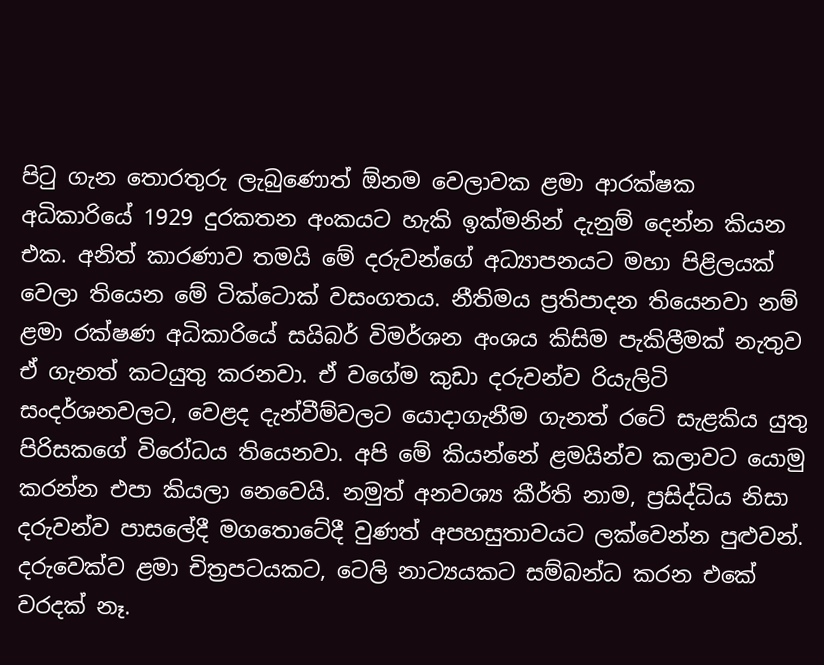පිටු ගැන තොරතුරු ලැබුණොත් ඕනම වෙලාවක ළමා ආරක්ෂක අධිකාරියේ 1929 දුරකතන අංකයට හැකි ඉක්මනින් දැනුම් දෙන්න කියන එක. අනිත් කාරණාව තමයි මේ දරුවන්ගේ අධ්‍යාපනයට මහා පිළිලයක් වෙලා තියෙන මේ ටික්ටොක් වසංගතය. නීතිමය ප්‍රතිපාදන තියෙනවා නම් ළමා රක්ෂණ අධිකාරියේ සයිබර් විමර්ශන අංශය කිසිම පැකිලීමක් නැතුව ඒ ගැනත් කටයුතු කරනවා. ඒ වගේම කුඩා දරුවන්ව රියැලිටි සංදර්ශනවලට, වෙළද දැන්වීම්වලට යොදාගැනීම ගැනත් රටේ සැළකිය යුතු පිරිසකගේ විරෝධය තියෙනවා. අපි මේ කියන්නේ ළමයින්ව කලාවට යොමු කරන්න එපා කියලා නෙවෙයි. නමුත් අනවශ්‍ය කීර්ති නාම, ප්‍රසිද්ධිය නිසා දරුවන්ව පාසලේදී මගතොටේදී වුණත් අපහසුතාවයට ලක්වෙන්න පුළුවන්. දරුවෙක්ව ළමා චිත්‍රපටයකට, ටෙලි නාට්‍යයකට සම්බන්ධ කරන එකේ වරදක් නෑ.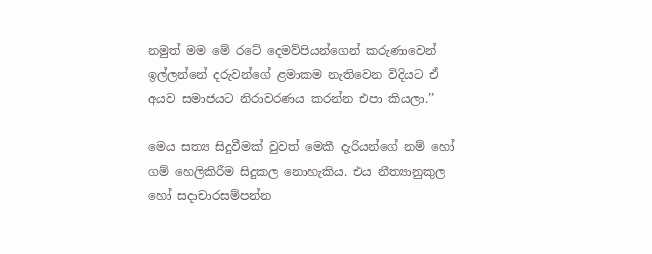නමුත් මම මේ රටේ දෙමව්පියන්ගෙන් කරුණාවෙන් ඉල්ලන්නේ දරුවන්ගේ ළමාකම නැතිවෙන විදියට ඒ අයව සමාජයට නිරාවරණය කරන්න එපා කියලා.’’

මෙය සත්‍ය සිදුවීමක් වුවත් මෙකී දැරියන්ගේ නම් හෝ ගම් හෙලිකිරීම සිදුකල නොහැකිය. එය නීත්‍යානුකුල හෝ සදාචාරසම්පන්න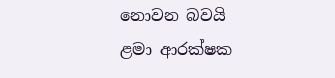නොවන බවයි ළමා ආරක්ෂක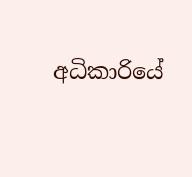අධිකාරියේ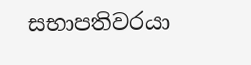සභාපතිවරයා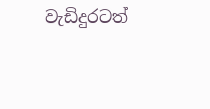වැඩිදුරටත්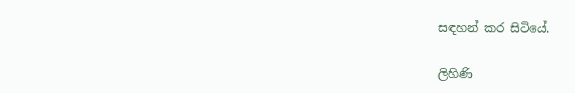සඳහන් කර සිටියේ.

ලිහිණි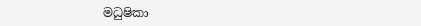මධුෂිකා